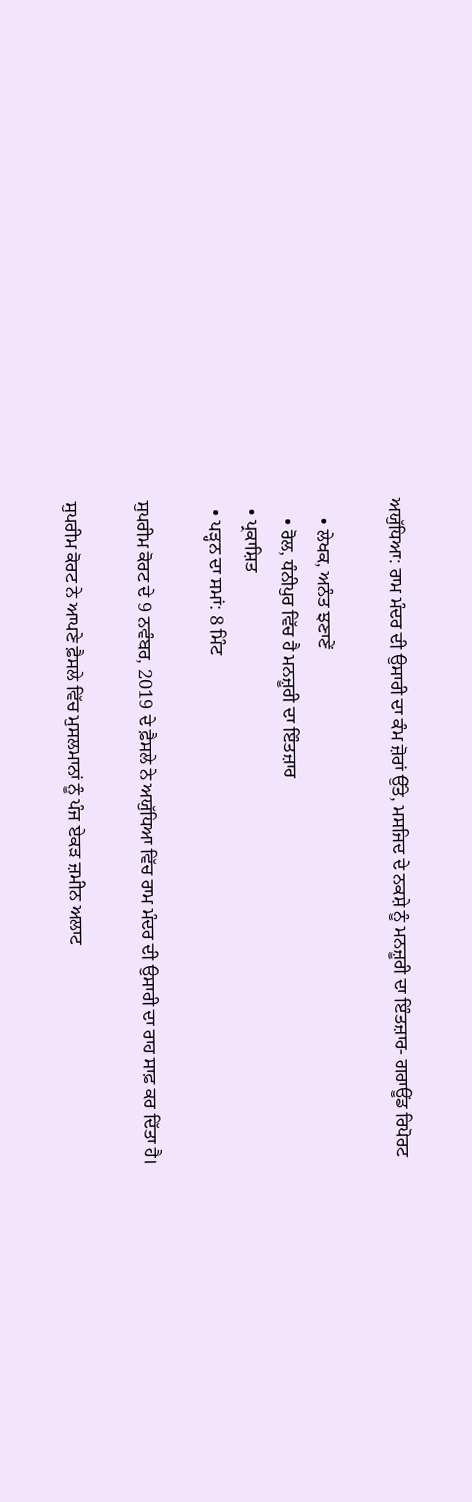ਅਯੁੱਧਿਆ: ਰਾਮ ਮੰਦਰ ਦੀ ਉਸਾਰੀ ਦਾ ਕੰਮ ਜ਼ੋਰਾਂ ਉੱਤੇ, ਮਸਜਿਦ ਦੇ ਨਕਸ਼ੇ ਨੂੰ ਮਨਜ਼ੂਰੀ ਦਾ ਇੰਤਜ਼ਾਰ- ਗਰਾਊਂਡ ਰਿਪੋਰਟ

    • ਲੇਖਕ, ਅਨੰਤ ਝਣਾਣੇਂ
    • ਰੋਲ, ਧੰਨੀਪੁਰ ਵਿੱਚ ਹੈ ਮਨਜ਼ੂਰੀ ਦਾ ਇੰਤਜ਼ਾਰ
  • ਪ੍ਰਕਾਸ਼ਿਤ
  • ਪੜ੍ਹਨ ਦਾ ਸਮਾਂ: 8 ਮਿੰਟ

ਸੁਪਰੀਮ ਕੋਰਟ ਦੇ 9 ਨਵੰਬਰ, 2019 ਦੇ ਫ਼ੈਸਲੇ ਨੇ ਅਯੁੱਧਿਆ ਵਿੱਚ ਰਾਮ ਮੰਦਰ ਦੀ ਉਸਾਰੀ ਦਾ ਰਾਹ ਸਾਫ਼ ਕਰ ਦਿੱਤਾ ਹੈ।

ਸੁਪਰੀਮ ਕੋਰਟ ਨੇ ਆਪਣੇ ਫ਼ੈਸਲੇ ਵਿੱਚ ਮੁਸਲਮਾਨਾਂ ਨੂੰ ਪੰਜ ਏਕੜ ਜ਼ਮੀਨ ਅਲਾਟ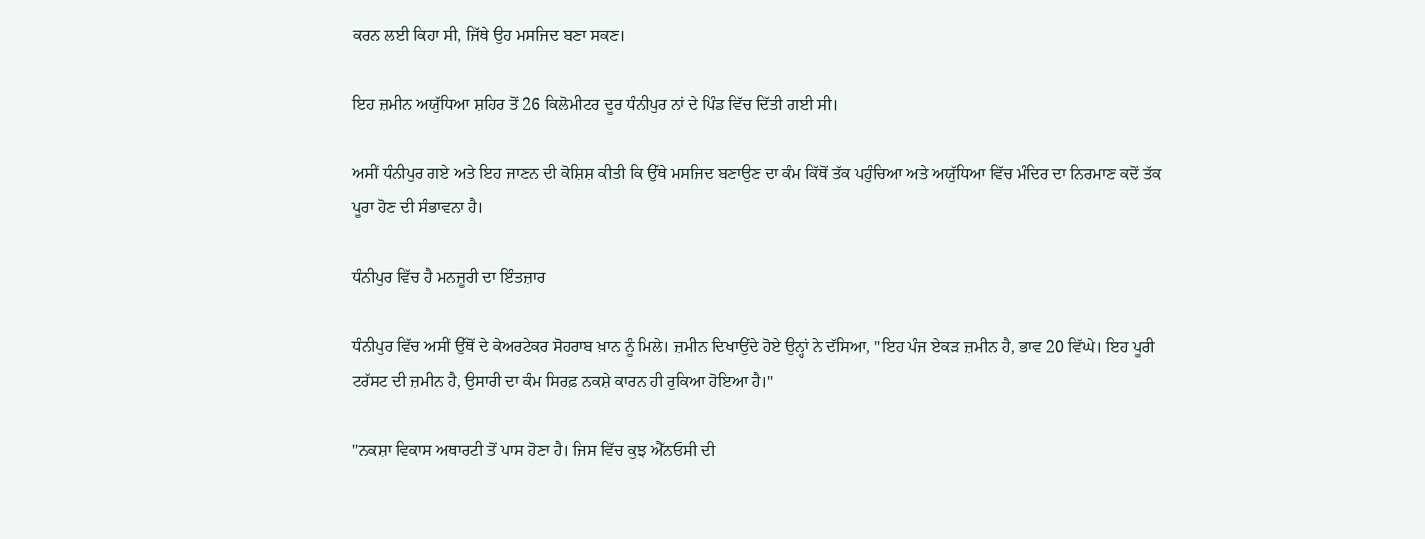ਕਰਨ ਲਈ ਕਿਹਾ ਸੀ, ਜਿੱਥੇ ਉਹ ਮਸਜਿਦ ਬਣਾ ਸਕਣ।

ਇਹ ਜ਼ਮੀਨ ਅਯੁੱਧਿਆ ਸ਼ਹਿਰ ਤੋਂ 26 ਕਿਲੋਮੀਟਰ ਦੂਰ ਧੰਨੀਪੁਰ ਨਾਂ ਦੇ ਪਿੰਡ ਵਿੱਚ ਦਿੱਤੀ ਗਈ ਸੀ।

ਅਸੀਂ ਧੰਨੀਪੁਰ ਗਏ ਅਤੇ ਇਹ ਜਾਣਨ ਦੀ ਕੋਸ਼ਿਸ਼ ਕੀਤੀ ਕਿ ਉੱਥੇ ਮਸਜਿਦ ਬਣਾਉਣ ਦਾ ਕੰਮ ਕਿੱਥੋਂ ਤੱਕ ਪਹੁੰਚਿਆ ਅਤੇ ਅਯੁੱਧਿਆ ਵਿੱਚ ਮੰਦਿਰ ਦਾ ਨਿਰਮਾਣ ਕਦੋਂ ਤੱਕ ਪੂਰਾ ਹੋਣ ਦੀ ਸੰਭਾਵਨਾ ਹੈ।

ਧੰਨੀਪੁਰ ਵਿੱਚ ਹੈ ਮਨਜ਼ੂਰੀ ਦਾ ਇੰਤਜ਼ਾਰ

ਧੰਨੀਪੁਰ ਵਿੱਚ ਅਸੀਂ ਉੱਥੋਂ ਦੇ ਕੇਅਰਟੇਕਰ ਸੋਹਰਾਬ ਖ਼ਾਨ ਨੂੰ ਮਿਲੇ। ਜ਼ਮੀਨ ਦਿਖਾਉਂਦੇ ਹੋਏ ਉਨ੍ਹਾਂ ਨੇ ਦੱਸਿਆ, "ਇਹ ਪੰਜ ਏਕੜ ਜ਼ਮੀਨ ਹੈ, ਭਾਵ 20 ਵਿੱਘੇ। ਇਹ ਪੂਰੀ ਟਰੱਸਟ ਦੀ ਜ਼ਮੀਨ ਹੈ, ਉਸਾਰੀ ਦਾ ਕੰਮ ਸਿਰਫ਼ ਨਕਸ਼ੇ ਕਾਰਨ ਹੀ ਰੁਕਿਆ ਹੋਇਆ ਹੈ।"

"ਨਕਸ਼ਾ ਵਿਕਾਸ ਅਥਾਰਟੀ ਤੋਂ ਪਾਸ ਹੋਣਾ ਹੈ। ਜਿਸ ਵਿੱਚ ਕੁਝ ਐੱਨਓਸੀ ਦੀ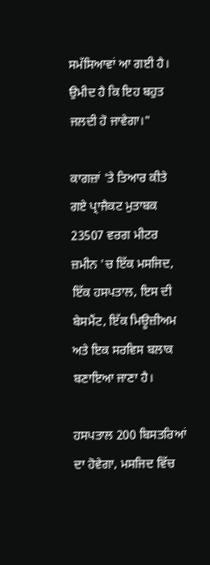ਸਮੱਸਿਆਵਾਂ ਆ ਗਈ ਹੈ। ਉਮੀਦ ਹੈ ਕਿ ਇਹ ਬਹੁਤ ਜਲਦੀ ਹੋ ਜਾਵੇਗਾ।"

ਕਾਗਜ਼ਾਂ 'ਤੇ ਤਿਆਰ ਕੀਤੇ ਗਏ ਪ੍ਰਾਜੈਕਟ ਮੁਤਾਬਕ 23507 ਵਰਗ ਮੀਟਰ ਜ਼ਮੀਨ 'ਚ ਇੱਕ ਮਸਜਿਦ, ਇੱਕ ਹਸਪਤਾਲ, ਇਸ ਦੀ ਬੇਸਮੈਂਟ, ਇੱਕ ਮਿਊਜ਼ੀਅਮ ਅਤੇ ਇਕ ਸਰਵਿਸ ਬਲਾਕ ਬਣਾਇਆ ਜਾਣਾ ਹੈ।

ਹਸਪਤਾਲ 200 ਬਿਸਤਰਿਆਂ ਦਾ ਹੋਵੇਗਾ, ਮਸਜਿਦ ਵਿੱਚ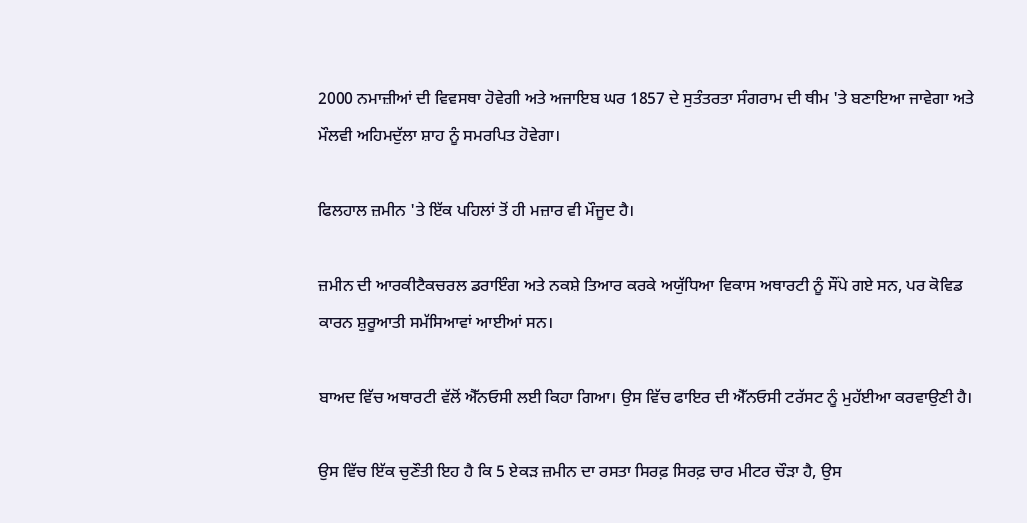2000 ਨਮਾਜ਼ੀਆਂ ਦੀ ਵਿਵਸਥਾ ਹੋਵੇਗੀ ਅਤੇ ਅਜਾਇਬ ਘਰ 1857 ਦੇ ਸੁਤੰਤਰਤਾ ਸੰਗਰਾਮ ਦੀ ਥੀਮ 'ਤੇ ਬਣਾਇਆ ਜਾਵੇਗਾ ਅਤੇ ਮੌਲਵੀ ਅਹਿਮਦੁੱਲਾ ਸ਼ਾਹ ਨੂੰ ਸਮਰਪਿਤ ਹੋਵੇਗਾ।

ਫਿਲਹਾਲ ਜ਼ਮੀਨ 'ਤੇ ਇੱਕ ਪਹਿਲਾਂ ਤੋਂ ਹੀ ਮਜ਼ਾਰ ਵੀ ਮੌਜੂਦ ਹੈ।

ਜ਼ਮੀਨ ਦੀ ਆਰਕੀਟੈਕਚਰਲ ਡਰਾਇੰਗ ਅਤੇ ਨਕਸ਼ੇ ਤਿਆਰ ਕਰਕੇ ਅਯੁੱਧਿਆ ਵਿਕਾਸ ਅਥਾਰਟੀ ਨੂੰ ਸੌਂਪੇ ਗਏ ਸਨ, ਪਰ ਕੋਵਿਡ ਕਾਰਨ ਸ਼ੁਰੂਆਤੀ ਸਮੱਸਿਆਵਾਂ ਆਈਆਂ ਸਨ।

ਬਾਅਦ ਵਿੱਚ ਅਥਾਰਟੀ ਵੱਲੋਂ ਐੱਨਓਸੀ ਲਈ ਕਿਹਾ ਗਿਆ। ਉਸ ਵਿੱਚ ਫਾਇਰ ਦੀ ਐੱਨਓਸੀ ਟਰੱਸਟ ਨੂੰ ਮੁਹੱਈਆ ਕਰਵਾਉਣੀ ਹੈ।

ਉਸ ਵਿੱਚ ਇੱਕ ਚੁਣੌਤੀ ਇਹ ਹੈ ਕਿ 5 ਏਕੜ ਜ਼ਮੀਨ ਦਾ ਰਸਤਾ ਸਿਰਫ਼ ਸਿਰਫ਼ ਚਾਰ ਮੀਟਰ ਚੌੜਾ ਹੈ, ਉਸ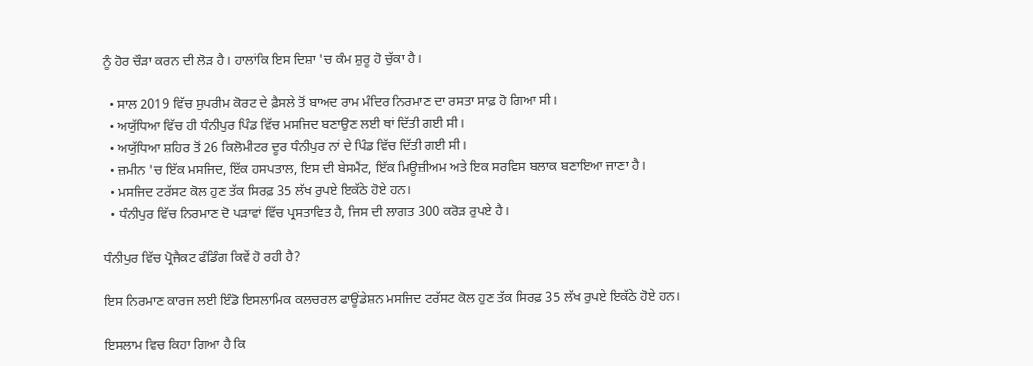ਨੂੰ ਹੋਰ ਚੌੜਾ ਕਰਨ ਦੀ ਲੋੜ ਹੈ। ਹਾਲਾਂਕਿ ਇਸ ਦਿਸ਼ਾ 'ਚ ਕੰਮ ਸ਼ੁਰੂ ਹੋ ਚੁੱਕਾ ਹੈ।

  • ਸਾਲ 2019 ਵਿੱਚ ਸੁਪਰੀਮ ਕੋਰਟ ਦੇ ਫ਼ੈਸਲੇ ਤੋਂ ਬਾਅਦ ਰਾਮ ਮੰਦਿਰ ਨਿਰਮਾਣ ਦਾ ਰਸਤਾ ਸਾਫ਼ ਹੋ ਗਿਆ ਸੀ।
  • ਅਯੁੱਧਿਆ ਵਿੱਚ ਹੀ ਧੰਨੀਪੁਰ ਪਿੰਡ ਵਿੱਚ ਮਸਜਿਦ ਬਣਾਉਣ ਲਈ ਥਾਂ ਦਿੱਤੀ ਗਈ ਸੀ।
  • ਅਯੁੱਧਿਆ ਸ਼ਹਿਰ ਤੋਂ 26 ਕਿਲੋਮੀਟਰ ਦੂਰ ਧੰਨੀਪੁਰ ਨਾਂ ਦੇ ਪਿੰਡ ਵਿੱਚ ਦਿੱਤੀ ਗਈ ਸੀ।
  • ਜ਼ਮੀਨ 'ਚ ਇੱਕ ਮਸਜਿਦ, ਇੱਕ ਹਸਪਤਾਲ, ਇਸ ਦੀ ਬੇਸਮੈਂਟ, ਇੱਕ ਮਿਊਜ਼ੀਅਮ ਅਤੇ ਇਕ ਸਰਵਿਸ ਬਲਾਕ ਬਣਾਇਆ ਜਾਣਾ ਹੈ।
  • ਮਸਜਿਦ ਟਰੱਸਟ ਕੋਲ ਹੁਣ ਤੱਕ ਸਿਰਫ਼ 35 ਲੱਖ ਰੁਪਏ ਇਕੱਠੇ ਹੋਏ ਹਨ।
  • ਧੰਨੀਪੁਰ ਵਿੱਚ ਨਿਰਮਾਣ ਦੋ ਪੜਾਵਾਂ ਵਿੱਚ ਪ੍ਰਸਤਾਵਿਤ ਹੈ, ਜਿਸ ਦੀ ਲਾਗਤ 300 ਕਰੋੜ ਰੁਪਏ ਹੈ।

ਧੰਨੀਪੁਰ ਵਿੱਚ ਪ੍ਰੋਜੈਕਟ ਫੰਡਿੰਗ ਕਿਵੇਂ ਹੋ ਰਹੀ ਹੈ?

ਇਸ ਨਿਰਮਾਣ ਕਾਰਜ ਲਈ ਇੰਡੋ ਇਸਲਾਮਿਕ ਕਲਚਰਲ ਫਾਊਂਡੇਸ਼ਨ ਮਸਜਿਦ ਟਰੱਸਟ ਕੋਲ ਹੁਣ ਤੱਕ ਸਿਰਫ਼ 35 ਲੱਖ ਰੁਪਏ ਇਕੱਠੇ ਹੋਏ ਹਨ।

ਇਸਲਾਮ ਵਿਚ ਕਿਹਾ ਗਿਆ ਹੈ ਕਿ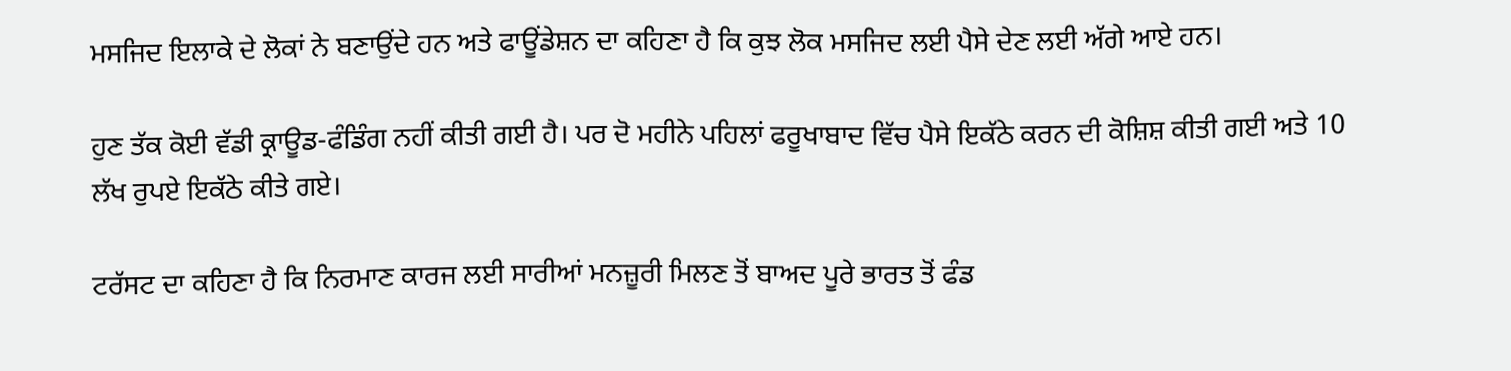ਮਸਜਿਦ ਇਲਾਕੇ ਦੇ ਲੋਕਾਂ ਨੇ ਬਣਾਉਂਦੇ ਹਨ ਅਤੇ ਫਾਊਂਡੇਸ਼ਨ ਦਾ ਕਹਿਣਾ ਹੈ ਕਿ ਕੁਝ ਲੋਕ ਮਸਜਿਦ ਲਈ ਪੈਸੇ ਦੇਣ ਲਈ ਅੱਗੇ ਆਏ ਹਨ।

ਹੁਣ ਤੱਕ ਕੋਈ ਵੱਡੀ ਕ੍ਰਾਊਡ-ਫੰਡਿੰਗ ਨਹੀਂ ਕੀਤੀ ਗਈ ਹੈ। ਪਰ ਦੋ ਮਹੀਨੇ ਪਹਿਲਾਂ ਫਰੂਖਾਬਾਦ ਵਿੱਚ ਪੈਸੇ ਇਕੱਠੇ ਕਰਨ ਦੀ ਕੋਸ਼ਿਸ਼ ਕੀਤੀ ਗਈ ਅਤੇ 10 ਲੱਖ ਰੁਪਏ ਇਕੱਠੇ ਕੀਤੇ ਗਏ।

ਟਰੱਸਟ ਦਾ ਕਹਿਣਾ ਹੈ ਕਿ ਨਿਰਮਾਣ ਕਾਰਜ ਲਈ ਸਾਰੀਆਂ ਮਨਜ਼ੂਰੀ ਮਿਲਣ ਤੋਂ ਬਾਅਦ ਪੂਰੇ ਭਾਰਤ ਤੋਂ ਫੰਡ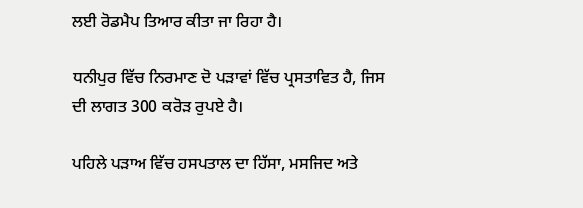ਲਈ ਰੋਡਮੈਪ ਤਿਆਰ ਕੀਤਾ ਜਾ ਰਿਹਾ ਹੈ।

ਧਨੀਪੁਰ ਵਿੱਚ ਨਿਰਮਾਣ ਦੋ ਪੜਾਵਾਂ ਵਿੱਚ ਪ੍ਰਸਤਾਵਿਤ ਹੈ, ਜਿਸ ਦੀ ਲਾਗਤ 300 ਕਰੋੜ ਰੁਪਏ ਹੈ।

ਪਹਿਲੇ ਪੜਾਅ ਵਿੱਚ ਹਸਪਤਾਲ ਦਾ ਹਿੱਸਾ, ਮਸਜਿਦ ਅਤੇ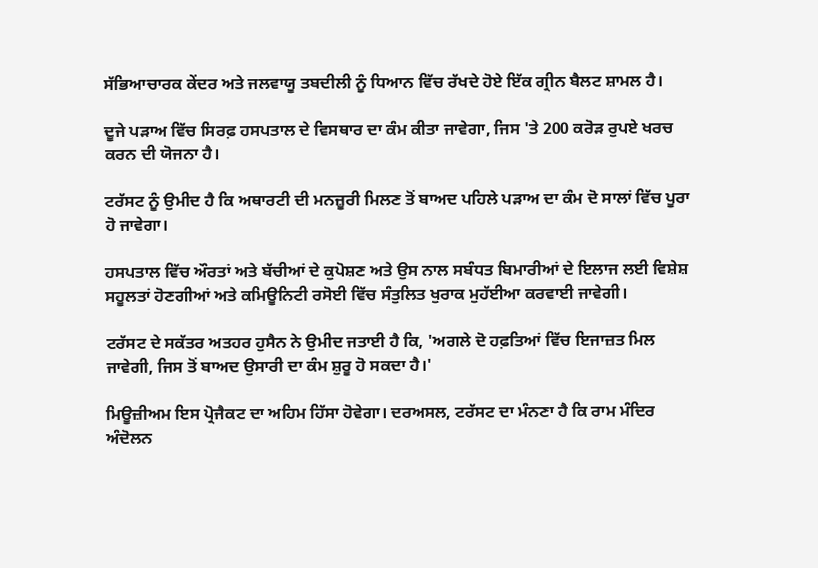ਸੱਭਿਆਚਾਰਕ ਕੇਂਦਰ ਅਤੇ ਜਲਵਾਯੂ ਤਬਦੀਲੀ ਨੂੰ ਧਿਆਨ ਵਿੱਚ ਰੱਖਦੇ ਹੋਏ ਇੱਕ ਗ੍ਰੀਨ ਬੈਲਟ ਸ਼ਾਮਲ ਹੈ।

ਦੂਜੇ ਪੜਾਅ ਵਿੱਚ ਸਿਰਫ਼ ਹਸਪਤਾਲ ਦੇ ਵਿਸਥਾਰ ਦਾ ਕੰਮ ਕੀਤਾ ਜਾਵੇਗਾ, ਜਿਸ 'ਤੇ 200 ਕਰੋੜ ਰੁਪਏ ਖਰਚ ਕਰਨ ਦੀ ਯੋਜਨਾ ਹੈ।

ਟਰੱਸਟ ਨੂੰ ਉਮੀਦ ਹੈ ਕਿ ਅਥਾਰਟੀ ਦੀ ਮਨਜ਼ੂਰੀ ਮਿਲਣ ਤੋਂ ਬਾਅਦ ਪਹਿਲੇ ਪੜਾਅ ਦਾ ਕੰਮ ਦੋ ਸਾਲਾਂ ਵਿੱਚ ਪੂਰਾ ਹੋ ਜਾਵੇਗਾ।

ਹਸਪਤਾਲ ਵਿੱਚ ਔਰਤਾਂ ਅਤੇ ਬੱਚੀਆਂ ਦੇ ਕੁਪੋਸ਼ਣ ਅਤੇ ਉਸ ਨਾਲ ਸਬੰਧਤ ਬਿਮਾਰੀਆਂ ਦੇ ਇਲਾਜ ਲਈ ਵਿਸ਼ੇਸ਼ ਸਹੂਲਤਾਂ ਹੋਣਗੀਆਂ ਅਤੇ ਕਮਿਊਨਿਟੀ ਰਸੋਈ ਵਿੱਚ ਸੰਤੁਲਿਤ ਖੁਰਾਕ ਮੁਹੱਈਆ ਕਰਵਾਈ ਜਾਵੇਗੀ।

ਟਰੱਸਟ ਦੇ ਸਕੱਤਰ ਅਤਹਰ ਹੁਸੈਨ ਨੇ ਉਮੀਦ ਜਤਾਈ ਹੈ ਕਿ, 'ਅਗਲੇ ਦੋ ਹਫ਼ਤਿਆਂ ਵਿੱਚ ਇਜਾਜ਼ਤ ਮਿਲ ਜਾਵੇਗੀ, ਜਿਸ ਤੋਂ ਬਾਅਦ ਉਸਾਰੀ ਦਾ ਕੰਮ ਸ਼ੁਰੂ ਹੋ ਸਕਦਾ ਹੈ।'

ਮਿਊਜ਼ੀਅਮ ਇਸ ਪ੍ਰੋਜੈਕਟ ਦਾ ਅਹਿਮ ਹਿੱਸਾ ਹੋਵੇਗਾ। ਦਰਅਸਲ, ਟਰੱਸਟ ਦਾ ਮੰਨਣਾ ਹੈ ਕਿ ਰਾਮ ਮੰਦਿਰ ਅੰਦੋਲਨ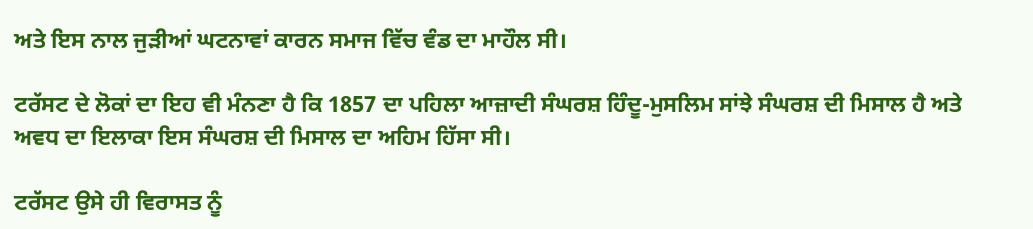ਅਤੇ ਇਸ ਨਾਲ ਜੁੜੀਆਂ ਘਟਨਾਵਾਂ ਕਾਰਨ ਸਮਾਜ ਵਿੱਚ ਵੰਡ ਦਾ ਮਾਹੌਲ ਸੀ।

ਟਰੱਸਟ ਦੇ ਲੋਕਾਂ ਦਾ ਇਹ ਵੀ ਮੰਨਣਾ ਹੈ ਕਿ 1857 ਦਾ ਪਹਿਲਾ ਆਜ਼ਾਦੀ ਸੰਘਰਸ਼ ਹਿੰਦੂ-ਮੁਸਲਿਮ ਸਾਂਝੇ ਸੰਘਰਸ਼ ਦੀ ਮਿਸਾਲ ਹੈ ਅਤੇ ਅਵਧ ਦਾ ਇਲਾਕਾ ਇਸ ਸੰਘਰਸ਼ ਦੀ ਮਿਸਾਲ ਦਾ ਅਹਿਮ ਹਿੱਸਾ ਸੀ।

ਟਰੱਸਟ ਉਸੇ ਹੀ ਵਿਰਾਸਤ ਨੂੰ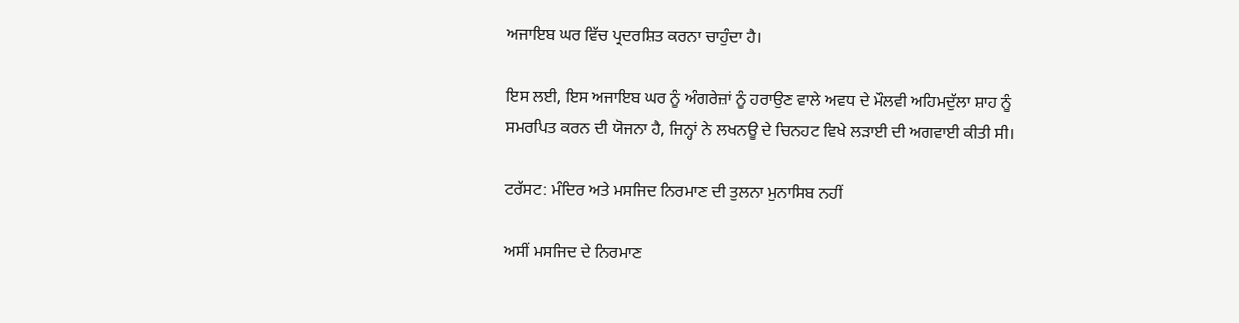ਅਜਾਇਬ ਘਰ ਵਿੱਚ ਪ੍ਰਦਰਸ਼ਿਤ ਕਰਨਾ ਚਾਹੁੰਦਾ ਹੈ।

ਇਸ ਲਈ, ਇਸ ਅਜਾਇਬ ਘਰ ਨੂੰ ਅੰਗਰੇਜ਼ਾਂ ਨੂੰ ਹਰਾਉਣ ਵਾਲੇ ਅਵਧ ਦੇ ਮੌਲਵੀ ਅਹਿਮਦੁੱਲਾ ਸ਼ਾਹ ਨੂੰ ਸਮਰਪਿਤ ਕਰਨ ਦੀ ਯੋਜਨਾ ਹੈ, ਜਿਨ੍ਹਾਂ ਨੇ ਲਖਨਊ ਦੇ ਚਿਨਹਟ ਵਿਖੇ ਲੜਾਈ ਦੀ ਅਗਵਾਈ ਕੀਤੀ ਸੀ।

ਟਰੱਸਟ: ਮੰਦਿਰ ਅਤੇ ਮਸਜਿਦ ਨਿਰਮਾਣ ਦੀ ਤੁਲਨਾ ਮੁਨਾਸਿਬ ਨਹੀਂ

ਅਸੀਂ ਮਸਜਿਦ ਦੇ ਨਿਰਮਾਣ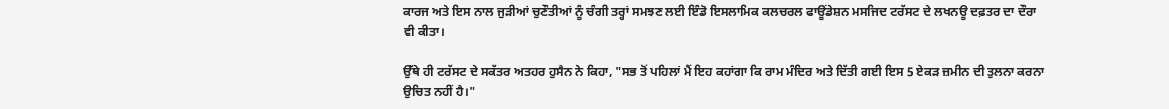ਕਾਰਜ ਅਤੇ ਇਸ ਨਾਲ ਜੁੜੀਆਂ ਚੁਣੌਤੀਆਂ ਨੂੰ ਚੰਗੀ ਤਰ੍ਹਾਂ ਸਮਝਣ ਲਈ ਇੰਡੋ ਇਸਲਾਮਿਕ ਕਲਚਰਲ ਫਾਊਂਡੇਸ਼ਨ ਮਸਜਿਦ ਟਰੱਸਟ ਦੇ ਲਖਨਊ ਦਫ਼ਤਰ ਦਾ ਦੌਰਾ ਵੀ ਕੀਤਾ।

ਉੱਥੇ ਹੀ ਟਰੱਸਟ ਦੇ ਸਕੱਤਰ ਅਤਹਰ ਹੁਸੈਨ ਨੇ ਕਿਹਾ, "ਸਭ ਤੋਂ ਪਹਿਲਾਂ ਮੈਂ ਇਹ ਕਹਾਂਗਾ ਕਿ ਰਾਮ ਮੰਦਿਰ ਅਤੇ ਦਿੱਤੀ ਗਈ ਇਸ 5 ਏਕੜ ਜ਼ਮੀਨ ਦੀ ਤੁਲਨਾ ਕਰਨਾ ਉਚਿਤ ਨਹੀਂ ਹੈ।"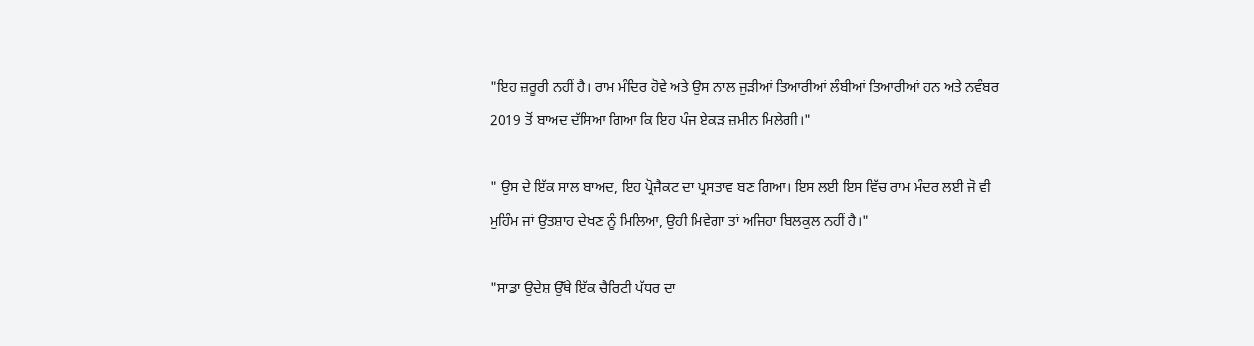"ਇਹ ਜ਼ਰੂਰੀ ਨਹੀਂ ਹੈ। ਰਾਮ ਮੰਦਿਰ ਹੋਵੇ ਅਤੇ ਉਸ ਨਾਲ ਜੁੜੀਆਂ ਤਿਆਰੀਆਂ ਲੰਬੀਆਂ ਤਿਆਰੀਆਂ ਹਨ ਅਤੇ ਨਵੰਬਰ 2019 ਤੋਂ ਬਾਅਦ ਦੱਸਿਆ ਗਿਆ ਕਿ ਇਹ ਪੰਜ ਏਕੜ ਜ਼ਮੀਨ ਮਿਲੇਗੀ।"

" ਉਸ ਦੇ ਇੱਕ ਸਾਲ ਬਾਅਦ, ਇਹ ਪ੍ਰੋਜੈਕਟ ਦਾ ਪ੍ਰਸਤਾਵ ਬਣ ਗਿਆ। ਇਸ ਲਈ ਇਸ ਵਿੱਚ ਰਾਮ ਮੰਦਰ ਲਈ ਜੋ ਵੀ ਮੁਹਿੰਮ ਜਾਂ ਉਤਸ਼ਾਹ ਦੇਖਣ ਨੂੰ ਮਿਲਿਆ, ਉਹੀ ਮਿਵੇਗਾ ਤਾਂ ਅਜਿਹਾ ਬਿਲਕੁਲ ਨਹੀਂ ਹੈ।"

"ਸਾਡਾ ਉਦੇਸ਼ ਉੱਥੇ ਇੱਕ ਚੈਰਿਟੀ ਪੱਧਰ ਦਾ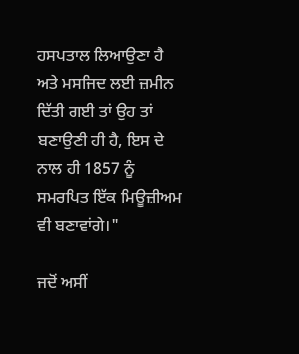ਹਸਪਤਾਲ ਲਿਆਉਣਾ ਹੈ ਅਤੇ ਮਸਜਿਦ ਲਈ ਜ਼ਮੀਨ ਦਿੱਤੀ ਗਈ ਤਾਂ ਉਹ ਤਾਂ ਬਣਾਉਣੀ ਹੀ ਹੈ, ਇਸ ਦੇ ਨਾਲ ਹੀ 1857 ਨੂੰ ਸਮਰਪਿਤ ਇੱਕ ਮਿਊਜ਼ੀਅਮ ਵੀ ਬਣਾਵਾਂਗੇ।"

ਜਦੋਂ ਅਸੀਂ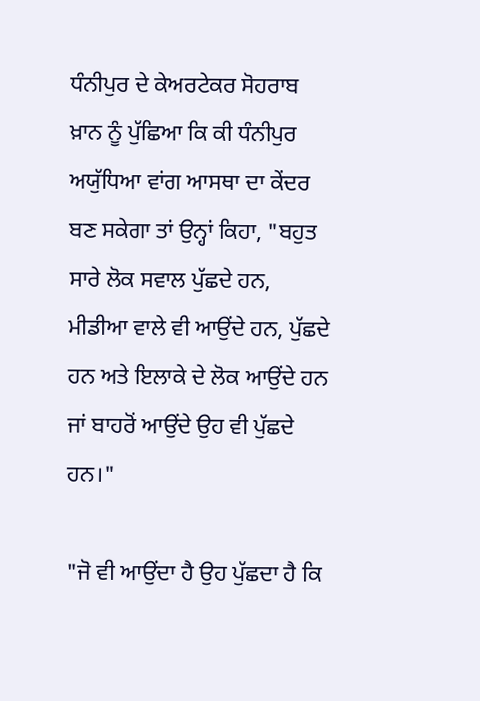ਧੰਨੀਪੁਰ ਦੇ ਕੇਅਰਟੇਕਰ ਸੋਹਰਾਬ ਖ਼ਾਨ ਨੂੰ ਪੁੱਛਿਆ ਕਿ ਕੀ ਧੰਨੀਪੁਰ ਅਯੁੱਧਿਆ ਵਾਂਗ ਆਸਥਾ ਦਾ ਕੇਂਦਰ ਬਣ ਸਕੇਗਾ ਤਾਂ ਉਨ੍ਹਾਂ ਕਿਹਾ, "ਬਹੁਤ ਸਾਰੇ ਲੋਕ ਸਵਾਲ ਪੁੱਛਦੇ ਹਨ, ਮੀਡੀਆ ਵਾਲੇ ਵੀ ਆਉਂਦੇ ਹਨ, ਪੁੱਛਦੇ ਹਨ ਅਤੇ ਇਲਾਕੇ ਦੇ ਲੋਕ ਆਉਂਦੇ ਹਨ ਜਾਂ ਬਾਹਰੋਂ ਆਉਂਦੇ ਉਹ ਵੀ ਪੁੱਛਦੇ ਹਨ।"

"ਜੋ ਵੀ ਆਉਂਦਾ ਹੈ ਉਹ ਪੁੱਛਦਾ ਹੈ ਕਿ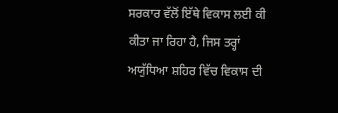ਸਰਕਾਰ ਵੱਲੋਂ ਇੱਥੇ ਵਿਕਾਸ ਲਈ ਕੀ ਕੀਤਾ ਜਾ ਰਿਹਾ ਹੈ, ਜਿਸ ਤਰ੍ਹਾਂ ਅਯੁੱਧਿਆ ਸ਼ਹਿਰ ਵਿੱਚ ਵਿਕਾਸ ਦੀ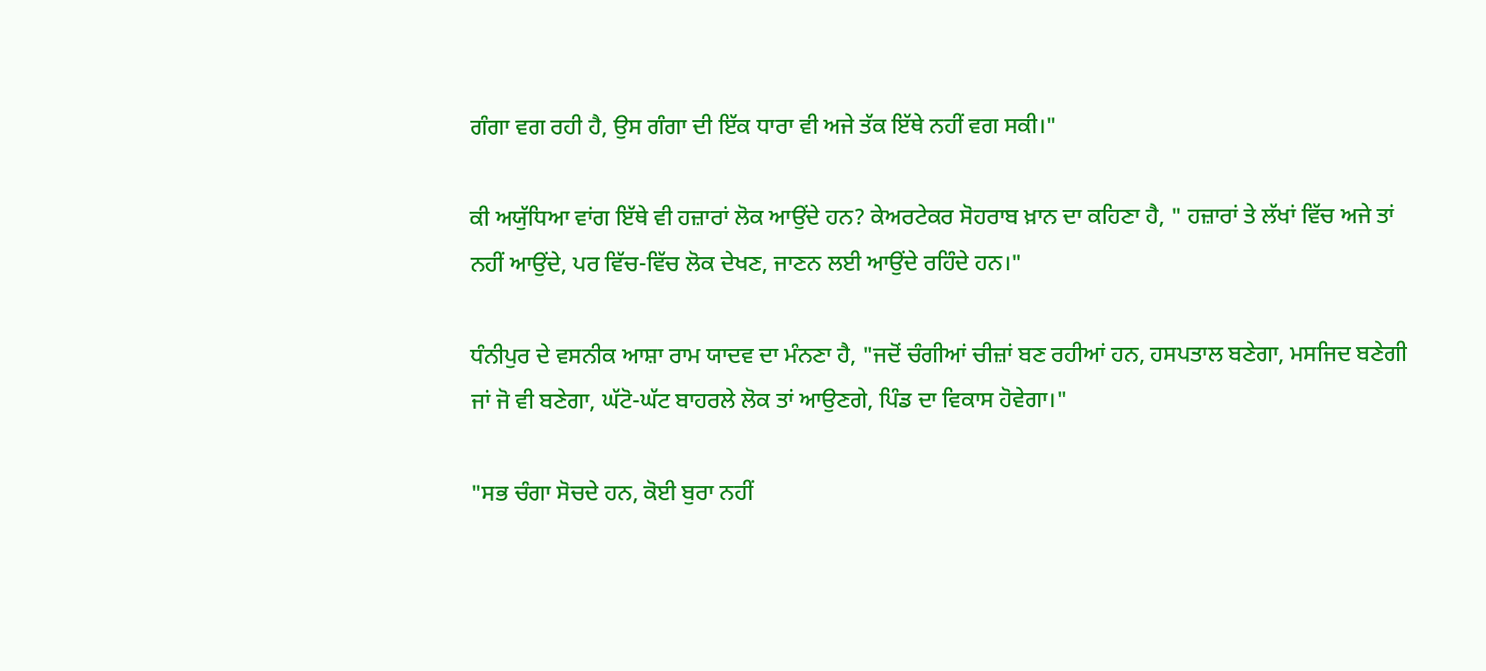ਗੰਗਾ ਵਗ ਰਹੀ ਹੈ, ਉਸ ਗੰਗਾ ਦੀ ਇੱਕ ਧਾਰਾ ਵੀ ਅਜੇ ਤੱਕ ਇੱਥੇ ਨਹੀਂ ਵਗ ਸਕੀ।"

ਕੀ ਅਯੁੱਧਿਆ ਵਾਂਗ ਇੱਥੇ ਵੀ ਹਜ਼ਾਰਾਂ ਲੋਕ ਆਉਂਦੇ ਹਨ? ਕੇਅਰਟੇਕਰ ਸੋਹਰਾਬ ਖ਼ਾਨ ਦਾ ਕਹਿਣਾ ਹੈ, " ਹਜ਼ਾਰਾਂ ਤੇ ਲੱਖਾਂ ਵਿੱਚ ਅਜੇ ਤਾਂ ਨਹੀਂ ਆਉਂਦੇ, ਪਰ ਵਿੱਚ-ਵਿੱਚ ਲੋਕ ਦੇਖਣ, ਜਾਣਨ ਲਈ ਆਉਂਦੇ ਰਹਿੰਦੇ ਹਨ।"

ਧੰਨੀਪੁਰ ਦੇ ਵਸਨੀਕ ਆਸ਼ਾ ਰਾਮ ਯਾਦਵ ਦਾ ਮੰਨਣਾ ਹੈ, "ਜਦੋਂ ਚੰਗੀਆਂ ਚੀਜ਼ਾਂ ਬਣ ਰਹੀਆਂ ਹਨ, ਹਸਪਤਾਲ ਬਣੇਗਾ, ਮਸਜਿਦ ਬਣੇਗੀ ਜਾਂ ਜੋ ਵੀ ਬਣੇਗਾ, ਘੱਟੋ-ਘੱਟ ਬਾਹਰਲੇ ਲੋਕ ਤਾਂ ਆਉਣਗੇ, ਪਿੰਡ ਦਾ ਵਿਕਾਸ ਹੋਵੇਗਾ।"

"ਸਭ ਚੰਗਾ ਸੋਚਦੇ ਹਨ, ਕੋਈ ਬੁਰਾ ਨਹੀਂ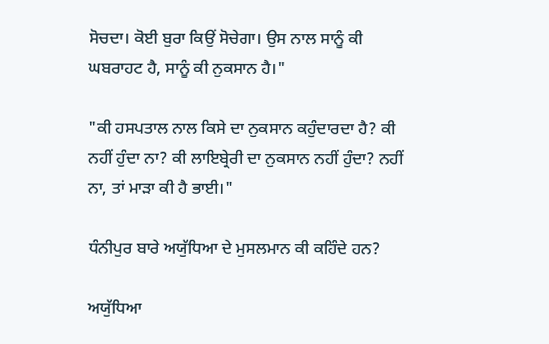ਸੋਚਦਾ। ਕੋਈ ਬੁਰਾ ਕਿਉਂ ਸੋਚੇਗਾ। ਉਸ ਨਾਲ ਸਾਨੂੰ ਕੀ ਘਬਰਾਹਟ ਹੈ, ਸਾਨੂੰ ਕੀ ਨੁਕਸਾਨ ਹੈ।"

"ਕੀ ਹਸਪਤਾਲ ਨਾਲ ਕਿਸੇ ਦਾ ਨੁਕਸਾਨ ਕਹੁੰਦਾਰਦਾ ਹੈ? ਕੀ ਨਹੀਂ ਹੁੰਦਾ ਨਾ? ਕੀ ਲਾਇਬ੍ਰੇਰੀ ਦਾ ਨੁਕਸਾਨ ਨਹੀਂ ਹੁੰਦਾ? ਨਹੀਂ ਨਾ, ਤਾਂ ਮਾੜਾ ਕੀ ਹੈ ਭਾਈ।"

ਧੰਨੀਪੁਰ ਬਾਰੇ ਅਯੁੱਧਿਆ ਦੇ ਮੁਸਲਮਾਨ ਕੀ ਕਹਿੰਦੇ ਹਨ?

ਅਯੁੱਧਿਆ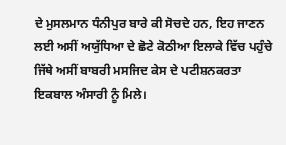ਦੇ ਮੁਸਲਮਾਨ ਧੰਨੀਪੁਰ ਬਾਰੇ ਕੀ ਸੋਚਦੇ ਹਨ, ਇਹ ਜਾਣਨ ਲਈ ਅਸੀਂ ਅਯੁੱਧਿਆ ਦੇ ਛੋਟੇ ਕੋਠੀਆ ਇਲਾਕੇ ਵਿੱਚ ਪਹੁੰਚੇ ਜਿੱਥੇ ਅਸੀਂ ਬਾਬਰੀ ਮਸਜਿਦ ਕੇਸ ਦੇ ਪਟੀਸ਼ਨਕਰਤਾ ਇਕਬਾਲ ਅੰਸਾਰੀ ਨੂੰ ਮਿਲੇ।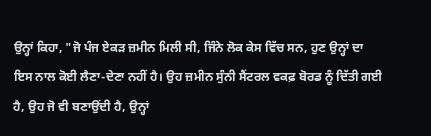ਉਨ੍ਹਾਂ ਕਿਹਾ, "ਜੋ ਪੰਜ ਏਕੜ ਜ਼ਮੀਨ ਮਿਲੀ ਸੀ, ਜਿੰਨੇ ਲੋਕ ਕੇਸ ਵਿੱਚ ਸਨ, ਹੁਣ ਉਨ੍ਹਾਂ ਦਾ ਇਸ ਨਾਲ ਕੋਈ ਲੈਣਾ-ਦੇਣਾ ਨਹੀਂ ਹੈ। ਉਹ ਜ਼ਮੀਨ ਸੁੰਨੀ ਸੈਂਟਰਲ ਵਕਫ਼ ਬੋਰਡ ਨੂੰ ਦਿੱਤੀ ਗਈ ਹੈ, ਉਹ ਜੋ ਵੀ ਬਣਾਉਂਦੀ ਹੈ, ਉਨ੍ਹਾਂ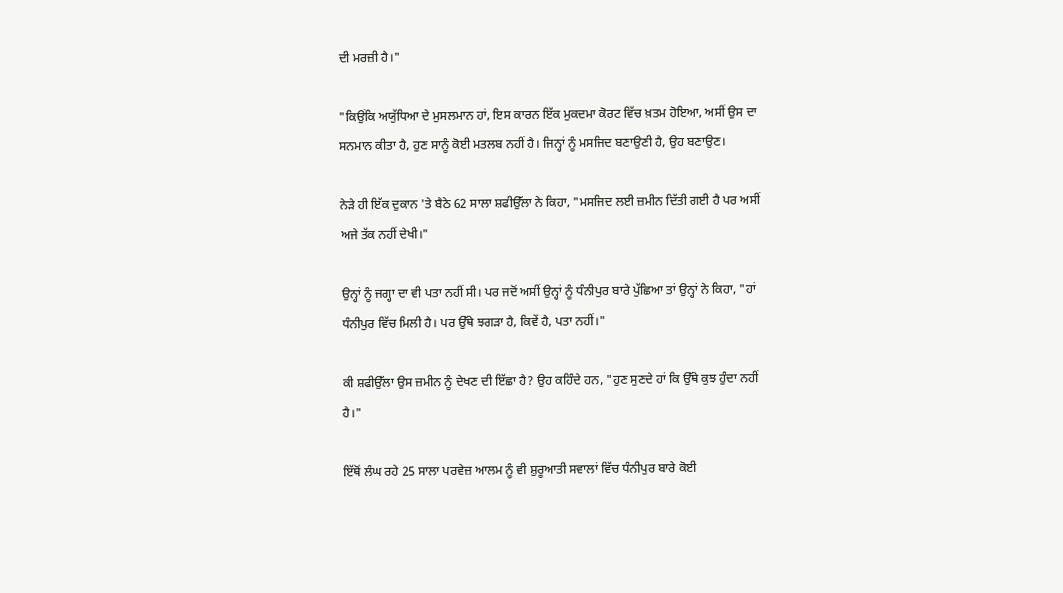ਦੀ ਮਰਜ਼ੀ ਹੈ।"

"ਕਿਉਂਕਿ ਅਯੁੱਧਿਆ ਦੇ ਮੁਸਲਮਾਨ ਹਾਂ, ਇਸ ਕਾਰਨ ਇੱਕ ਮੁਕਦਮਾ ਕੋਰਟ ਵਿੱਚ ਖ਼ਤਮ ਹੋਇਆ, ਅਸੀਂ ਉਸ ਦਾ ਸਨਮਾਨ ਕੀਤਾ ਹੈ, ਹੁਣ ਸਾਨੂੰ ਕੋਈ ਮਤਲਬ ਨਹੀਂ ਹੈ। ਜਿਨ੍ਹਾਂ ਨੂੰ ਮਸਜਿਦ ਬਣਾਉਣੀ ਹੈ, ਉਹ ਬਣਾਉਣ।

ਨੇੜੇ ਹੀ ਇੱਕ ਦੁਕਾਨ 'ਤੇ ਬੈਠੇ 62 ਸਾਲਾ ਸ਼ਫੀਉੱਲਾ ਨੇ ਕਿਹਾ, "ਮਸਜਿਦ ਲਈ ਜ਼ਮੀਨ ਦਿੱਤੀ ਗਈ ਹੈ ਪਰ ਅਸੀਂ ਅਜੇ ਤੱਕ ਨਹੀਂ ਦੇਖੀ।"

ਉਨ੍ਹਾਂ ਨੂੰ ਜਗ੍ਹਾ ਦਾ ਵੀ ਪਤਾ ਨਹੀਂ ਸੀ। ਪਰ ਜਦੋਂ ਅਸੀਂ ਉਨ੍ਹਾਂ ਨੂੰ ਧੰਨੀਪੁਰ ਬਾਰੇ ਪੁੱਛਿਆ ਤਾਂ ਉਨ੍ਹਾਂ ਨੇ ਕਿਹਾ, "ਹਾਂ ਧੰਨੀਪੁਰ ਵਿੱਚ ਮਿਲੀ ਹੈ। ਪਰ ਉੱਥੇ ਝਗੜਾ ਹੈ, ਕਿਵੇਂ ਹੈ, ਪਤਾ ਨਹੀਂ।"

ਕੀ ਸ਼ਫੀਉੱਲਾ ਉਸ ਜ਼ਮੀਨ ਨੂੰ ਦੇਖਣ ਦੀ ਇੱਛਾ ਹੈ? ਉਹ ਕਹਿੰਦੇ ਹਨ, "ਹੁਣ ਸੁਣਦੇ ਹਾਂ ਕਿ ਉੱਥੇ ਕੁਝ ਹੁੰਦਾ ਨਹੀਂ ਹੈ।"

ਇੱਥੋਂ ਲੰਘ ਰਹੇ 25 ਸਾਲਾ ਪਰਵੇਜ਼ ਆਲਮ ਨੂੰ ਵੀ ਸ਼ੁਰੂਆਤੀ ਸਵਾਲਾਂ ਵਿੱਚ ਧੰਨੀਪੁਰ ਬਾਰੇ ਕੋਈ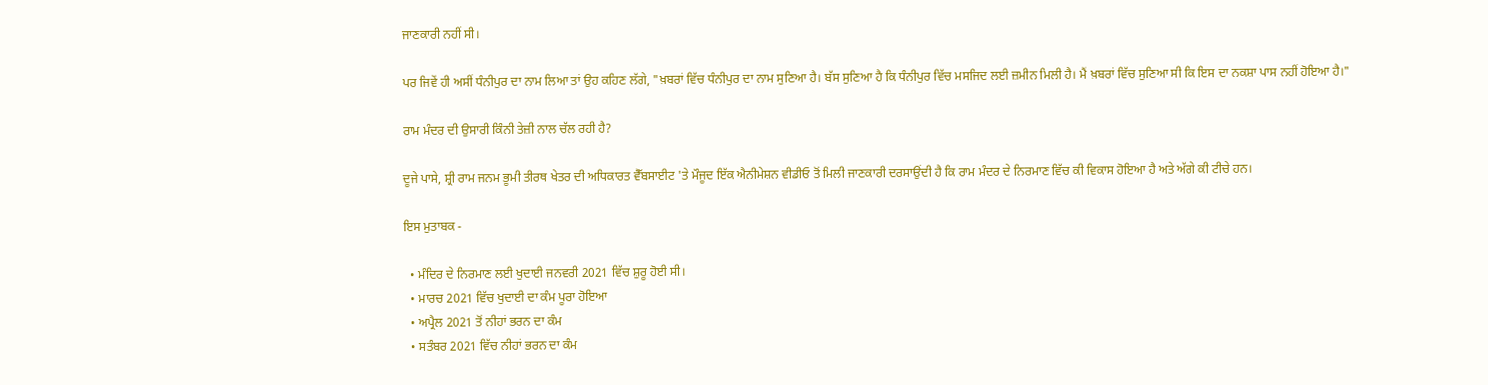ਜਾਣਕਾਰੀ ਨਹੀਂ ਸੀ।

ਪਰ ਜਿਵੇਂ ਹੀ ਅਸੀਂ ਧੰਨੀਪੁਰ ਦਾ ਨਾਮ ਲਿਆ ਤਾਂ ਉਹ ਕਹਿਣ ਲੱਗੇ, "ਖ਼ਬਰਾਂ ਵਿੱਚ ਧੰਨੀਪੁਰ ਦਾ ਨਾਮ ਸੁਣਿਆ ਹੈ। ਬੱਸ ਸੁਣਿਆ ਹੈ ਕਿ ਧੰਨੀਪੁਰ ਵਿੱਚ ਮਸਜਿਦ ਲਈ ਜ਼ਮੀਨ ਮਿਲੀ ਹੈ। ਮੈਂ ਖ਼ਬਰਾਂ ਵਿੱਚ ਸੁਣਿਆ ਸੀ ਕਿ ਇਸ ਦਾ ਨਕਸ਼ਾ ਪਾਸ ਨਹੀਂ ਹੋਇਆ ਹੈ।"

ਰਾਮ ਮੰਦਰ ਦੀ ਉਸਾਰੀ ਕਿੰਨੀ ਤੇਜ਼ੀ ਨਾਲ ਚੱਲ ਰਹੀ ਹੈ?

ਦੂਜੇ ਪਾਸੇ, ਸ਼੍ਰੀ ਰਾਮ ਜਨਮ ਭੂਮੀ ਤੀਰਥ ਖੇਤਰ ਦੀ ਅਧਿਕਾਰਤ ਵੈੱਬਸਾਈਟ 'ਤੇ ਮੌਜੂਦ ਇੱਕ ਐਨੀਮੇਸ਼ਨ ਵੀਡੀਓ ਤੋਂ ਮਿਲੀ ਜਾਣਕਾਰੀ ਦਰਸਾਉਂਦੀ ਹੈ ਕਿ ਰਾਮ ਮੰਦਰ ਦੇ ਨਿਰਮਾਣ ਵਿੱਚ ਕੀ ਵਿਕਾਸ ਹੋਇਆ ਹੈ ਅਤੇ ਅੱਗੇ ਕੀ ਟੀਚੇ ਹਨ।

ਇਸ ਮੁਤਾਬਕ -

  • ਮੰਦਿਰ ਦੇ ਨਿਰਮਾਣ ਲਈ ਖੁਦਾਈ ਜਨਵਰੀ 2021 ਵਿੱਚ ਸ਼ੁਰੂ ਹੋਈ ਸੀ।
  • ਮਾਰਚ 2021 ਵਿੱਚ ਖੁਦਾਈ ਦਾ ਕੰਮ ਪੂਰਾ ਹੋਇਆ
  • ਅਪ੍ਰੈਲ 2021 ਤੋਂ ਨੀਹਾਂ ਭਰਨ ਦਾ ਕੰਮ
  • ਸਤੰਬਰ 2021 ਵਿੱਚ ਨੀਹਾਂ ਭਰਨ ਦਾ ਕੰਮ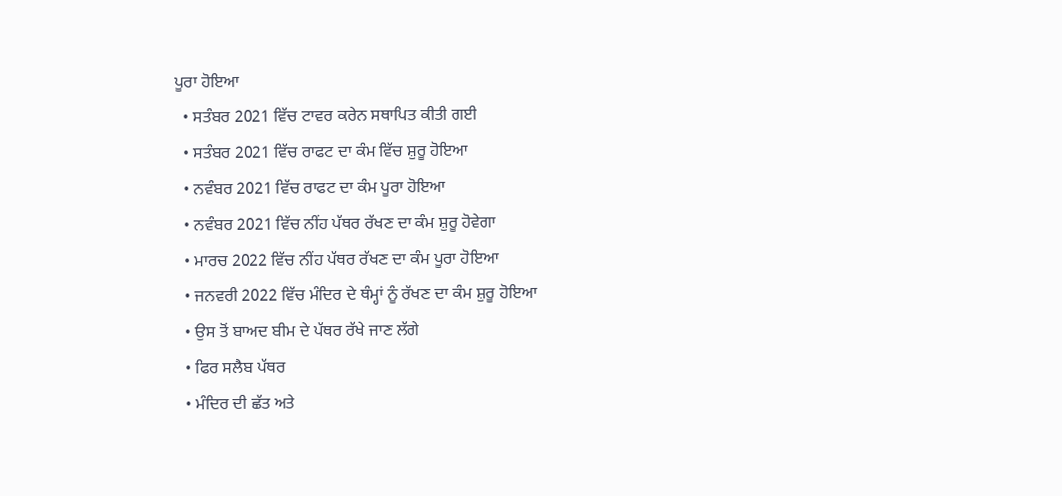ਪੂਰਾ ਹੋਇਆ
  • ਸਤੰਬਰ 2021 ਵਿੱਚ ਟਾਵਰ ਕਰੇਨ ਸਥਾਪਿਤ ਕੀਤੀ ਗਈ
  • ਸਤੰਬਰ 2021 ਵਿੱਚ ਰਾਫਟ ਦਾ ਕੰਮ ਵਿੱਚ ਸ਼ੁਰੂ ਹੋਇਆ
  • ਨਵੰਬਰ 2021 ਵਿੱਚ ਰਾਫਟ ਦਾ ਕੰਮ ਪੂਰਾ ਹੋਇਆ
  • ਨਵੰਬਰ 2021 ਵਿੱਚ ਨੀਂਹ ਪੱਥਰ ਰੱਖਣ ਦਾ ਕੰਮ ਸ਼ੁਰੂ ਹੋਵੇਗਾ
  • ਮਾਰਚ 2022 ਵਿੱਚ ਨੀਂਹ ਪੱਥਰ ਰੱਖਣ ਦਾ ਕੰਮ ਪੂਰਾ ਹੋਇਆ
  • ਜਨਵਰੀ 2022 ਵਿੱਚ ਮੰਦਿਰ ਦੇ ਥੰਮ੍ਹਾਂ ਨੂੰ ਰੱਖਣ ਦਾ ਕੰਮ ਸ਼ੁਰੂ ਹੋਇਆ
  • ਉਸ ਤੋਂ ਬਾਅਦ ਬੀਮ ਦੇ ਪੱਥਰ ਰੱਖੇ ਜਾਣ ਲੱਗੇ
  • ਫਿਰ ਸਲੈਬ ਪੱਥਰ
  • ਮੰਦਿਰ ਦੀ ਛੱਤ ਅਤੇ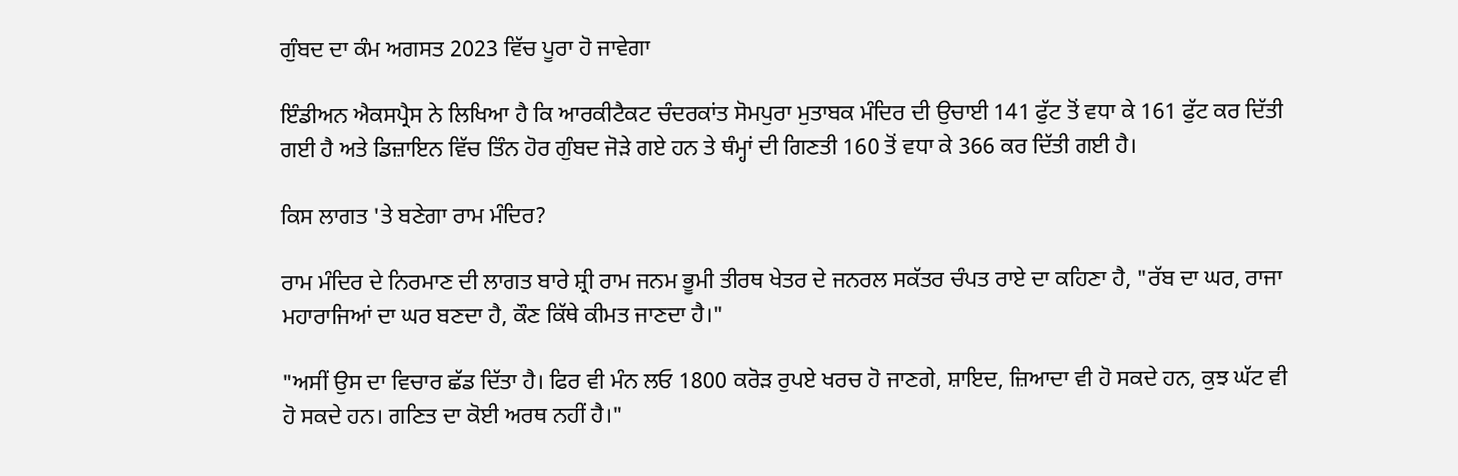ਗੁੰਬਦ ਦਾ ਕੰਮ ਅਗਸਤ 2023 ਵਿੱਚ ਪੂਰਾ ਹੋ ਜਾਵੇਗਾ

ਇੰਡੀਅਨ ਐਕਸਪ੍ਰੈਸ ਨੇ ਲਿਖਿਆ ਹੈ ਕਿ ਆਰਕੀਟੈਕਟ ਚੰਦਰਕਾਂਤ ਸੋਮਪੁਰਾ ਮੁਤਾਬਕ ਮੰਦਿਰ ਦੀ ਉਚਾਈ 141 ਫੁੱਟ ਤੋਂ ਵਧਾ ਕੇ 161 ਫੁੱਟ ਕਰ ਦਿੱਤੀ ਗਈ ਹੈ ਅਤੇ ਡਿਜ਼ਾਇਨ ਵਿੱਚ ਤਿੰਨ ਹੋਰ ਗੁੰਬਦ ਜੋੜੇ ਗਏ ਹਨ ਤੇ ਥੰਮ੍ਹਾਂ ਦੀ ਗਿਣਤੀ 160 ਤੋਂ ਵਧਾ ਕੇ 366 ਕਰ ਦਿੱਤੀ ਗਈ ਹੈ।

ਕਿਸ ਲਾਗਤ 'ਤੇ ਬਣੇਗਾ ਰਾਮ ਮੰਦਿਰ?

ਰਾਮ ਮੰਦਿਰ ਦੇ ਨਿਰਮਾਣ ਦੀ ਲਾਗਤ ਬਾਰੇ ਸ਼੍ਰੀ ਰਾਮ ਜਨਮ ਭੂਮੀ ਤੀਰਥ ਖੇਤਰ ਦੇ ਜਨਰਲ ਸਕੱਤਰ ਚੰਪਤ ਰਾਏ ਦਾ ਕਹਿਣਾ ਹੈ, "ਰੱਬ ਦਾ ਘਰ, ਰਾਜਾ ਮਹਾਰਾਜਿਆਂ ਦਾ ਘਰ ਬਣਦਾ ਹੈ, ਕੌਣ ਕਿੱਥੇ ਕੀਮਤ ਜਾਣਦਾ ਹੈ।"

"ਅਸੀਂ ਉਸ ਦਾ ਵਿਚਾਰ ਛੱਡ ਦਿੱਤਾ ਹੈ। ਫਿਰ ਵੀ ਮੰਨ ਲਓ 1800 ਕਰੋੜ ਰੁਪਏ ਖਰਚ ਹੋ ਜਾਣਗੇ, ਸ਼ਾਇਦ, ਜ਼ਿਆਦਾ ਵੀ ਹੋ ਸਕਦੇ ਹਨ, ਕੁਝ ਘੱਟ ਵੀ ਹੋ ਸਕਦੇ ਹਨ। ਗਣਿਤ ਦਾ ਕੋਈ ਅਰਥ ਨਹੀਂ ਹੈ।"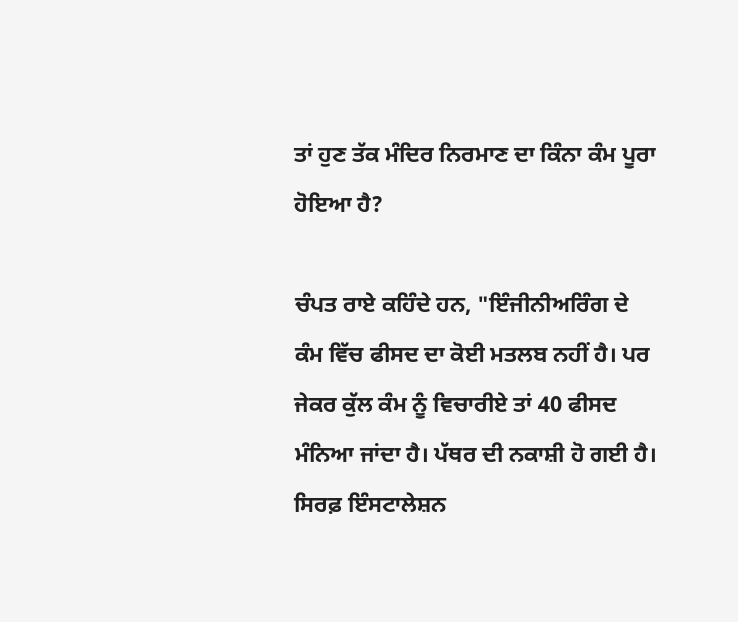ਤਾਂ ਹੁਣ ਤੱਕ ਮੰਦਿਰ ਨਿਰਮਾਣ ਦਾ ਕਿੰਨਾ ਕੰਮ ਪੂਰਾ ਹੋਇਆ ਹੈ?

ਚੰਪਤ ਰਾਏ ਕਹਿੰਦੇ ਹਨ, "ਇੰਜੀਨੀਅਰਿੰਗ ਦੇ ਕੰਮ ਵਿੱਚ ਫੀਸਦ ਦਾ ਕੋਈ ਮਤਲਬ ਨਹੀਂ ਹੈ। ਪਰ ਜੇਕਰ ਕੁੱਲ ਕੰਮ ਨੂੰ ਵਿਚਾਰੀਏ ਤਾਂ 40 ਫੀਸਦ ਮੰਨਿਆ ਜਾਂਦਾ ਹੈ। ਪੱਥਰ ਦੀ ਨਕਾਸ਼ੀ ਹੋ ਗਈ ਹੈ। ਸਿਰਫ਼ ਇੰਸਟਾਲੇਸ਼ਨ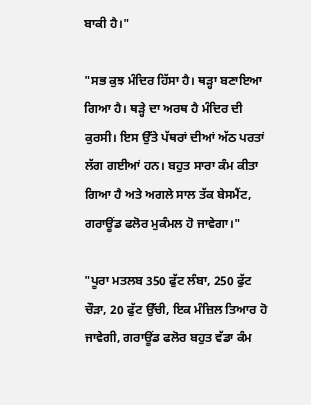ਬਾਕੀ ਹੈ।"

"ਸਭ ਕੁਝ ਮੰਦਿਰ ਹਿੱਸਾ ਹੈ। ਥੜ੍ਹਾ ਬਣਾਇਆ ਗਿਆ ਹੈ। ਥੜ੍ਹੇ ਦਾ ਅਰਥ ਹੈ ਮੰਦਿਰ ਦੀ ਕੁਰਸੀ। ਇਸ ਉੱਤੇ ਪੱਥਰਾਂ ਦੀਆਂ ਅੱਠ ਪਰਤਾਂ ਲੱਗ ਗਈਆਂ ਹਨ। ਬਹੁਤ ਸਾਰਾ ਕੰਮ ਕੀਤਾ ਗਿਆ ਹੈ ਅਤੇ ਅਗਲੇ ਸਾਲ ਤੱਕ ਬੇਸਮੈਂਟ, ਗਰਾਊਂਡ ਫਲੋਰ ਮੁਕੰਮਲ ਹੋ ਜਾਵੇਗਾ।"

"ਪੂਰਾ ਮਤਲਬ 350 ਫੁੱਟ ਲੰਬਾ, 250 ਫੁੱਟ ਚੌੜਾ, 20 ਫੁੱਟ ਉੱਚੀ, ਇਕ ਮੰਜ਼ਿਲ ਤਿਆਰ ਹੋ ਜਾਵੇਗੀ, ਗਰਾਊਂਡ ਫਲੋਰ ਬਹੁਤ ਵੱਡਾ ਕੰਮ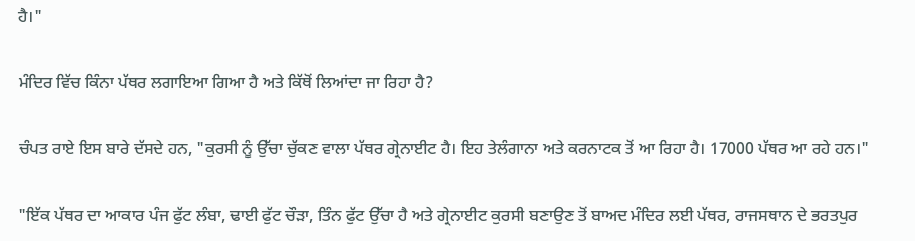ਹੈ।"

ਮੰਦਿਰ ਵਿੱਚ ਕਿੰਨਾ ਪੱਥਰ ਲਗਾਇਆ ਗਿਆ ਹੈ ਅਤੇ ਕਿੱਥੋਂ ਲਿਆਂਦਾ ਜਾ ਰਿਹਾ ਹੈ?

ਚੰਪਤ ਰਾਏ ਇਸ ਬਾਰੇ ਦੱਸਦੇ ਹਨ, "ਕੁਰਸੀ ਨੂੰ ਉੱਚਾ ਚੁੱਕਣ ਵਾਲਾ ਪੱਥਰ ਗ੍ਰੇਨਾਈਟ ਹੈ। ਇਹ ਤੇਲੰਗਾਨਾ ਅਤੇ ਕਰਨਾਟਕ ਤੋਂ ਆ ਰਿਹਾ ਹੈ। 17000 ਪੱਥਰ ਆ ਰਹੇ ਹਨ।"

"ਇੱਕ ਪੱਥਰ ਦਾ ਆਕਾਰ ਪੰਜ ਫੁੱਟ ਲੰਬਾ, ਢਾਈ ਫੁੱਟ ਚੌੜਾ, ਤਿੰਨ ਫੁੱਟ ਉੱਚਾ ਹੈ ਅਤੇ ਗ੍ਰੇਨਾਈਟ ਕੁਰਸੀ ਬਣਾਉਣ ਤੋਂ ਬਾਅਦ ਮੰਦਿਰ ਲਈ ਪੱਥਰ, ਰਾਜਸਥਾਨ ਦੇ ਭਰਤਪੁਰ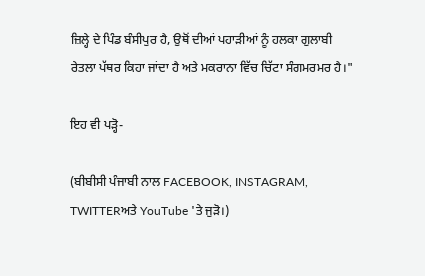ਜ਼ਿਲ੍ਹੇ ਦੇ ਪਿੰਡ ਬੰਸੀਪੁਰ ਹੈ, ਉਥੋਂ ਦੀਆਂ ਪਹਾੜੀਆਂ ਨੂੰ ਹਲਕਾ ਗੁਲਾਬੀ ਰੇਤਲਾ ਪੱਥਰ ਕਿਹਾ ਜਾਂਦਾ ਹੈ ਅਤੇ ਮਕਰਾਨਾ ਵਿੱਚ ਚਿੱਟਾ ਸੰਗਮਰਮਰ ਹੈ।"

ਇਹ ਵੀ ਪੜ੍ਹੋ-

(ਬੀਬੀਸੀ ਪੰਜਾਬੀ ਨਾਲ FACEBOOK, INSTAGRAM, TWITTERਅਤੇ YouTube 'ਤੇ ਜੁੜੋ।)